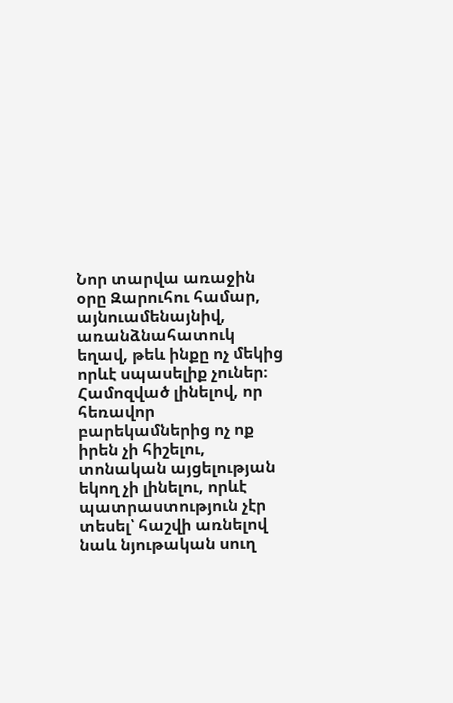Նոր տարվա առաջին օրը Զարուհու համար, այնուամենայնիվ, առանձնահատուկ եղավ, թեև ինքը ոչ մեկից որևէ սպասելիք չուներ։ Համոզված լինելով, որ հեռավոր բարեկամներից ոչ ոք իրեն չի հիշելու, տոնական այցելության եկող չի լինելու, որևէ պատրաստություն չէր տեսել՝ հաշվի առնելով նաև նյութական սուղ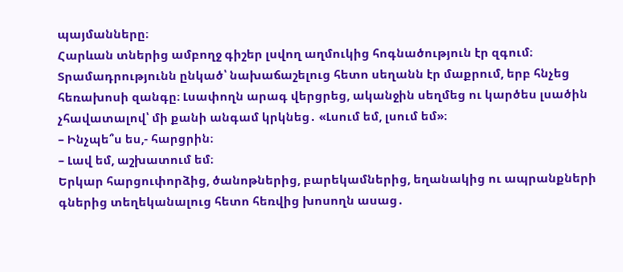պայմանները։
Հարևան տներից ամբողջ գիշեր լսվող աղմուկից հոգնածություն էր զգում։
Տրամադրությունն ընկած՝ նախաճաշելուց հետո սեղանն էր մաքրում, երբ հնչեց հեռախոսի զանգը։ Լսափողն արագ վերցրեց, ականջին սեղմեց ու կարծես լսածին չհավատալով՝ մի քանի անգամ կրկնեց․ «Լսում եմ, լսում եմ»։
– Ինչպե՞ս ես,- հարցրին։
– Լավ եմ, աշխատում եմ։
Երկար հարցուփորձից, ծանոթներից, բարեկամներից, եղանակից ու ապրանքների գներից տեղեկանալուց հետո հեռվից խոսողն ասաց․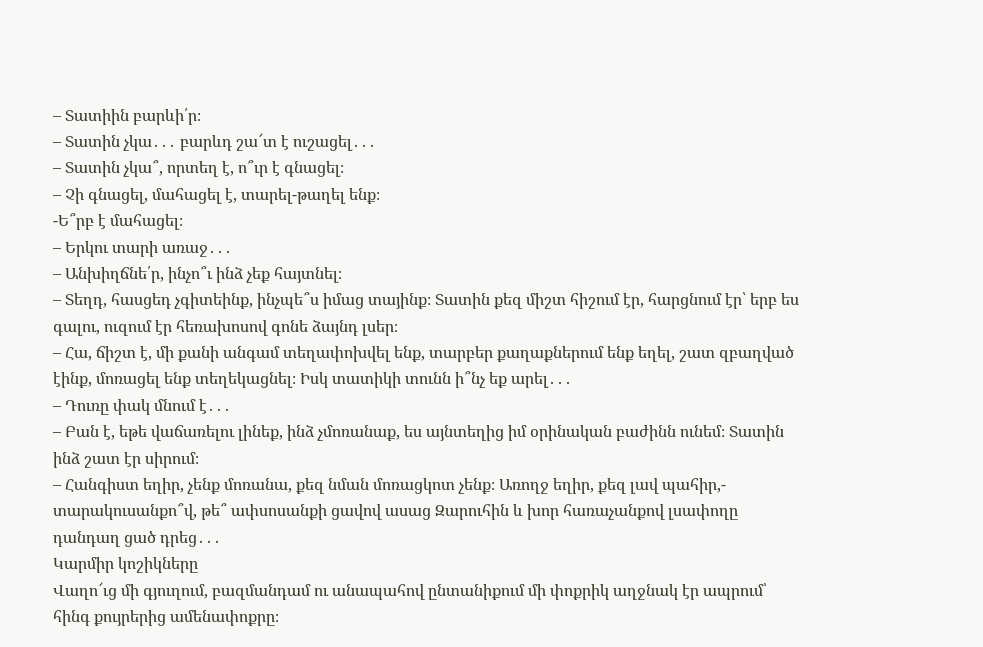– Տատիին բարևի՛ր։
– Տատին չկա․․․ բարևդ շա՜տ է ուշացել․․․
– Տատին չկա՞, որտեղ է, ո՞ւր է գնացել։
– Չի գնացել, մահացել է, տարել-թաղել ենք։
-Ե՞րբ է մահացել։
– Երկու տարի առաջ․․․
– Անխիղճնե՛ր, ինչո՞ւ ինձ չեք հայտնել։
– Տեղդ, հասցեդ չգիտեինք, ինչպե՞ս իմաց տայինք։ Տատին քեզ միշտ հիշում էր, հարցնում էր՝ երբ ես գալու, ուզում էր հեռախոսով գոնե ձայնդ լսեր։
– Հա, ճիշտ է, մի քանի անգամ տեղափոխվել ենք, տարբեր քաղաքներում ենք եղել, շատ զբաղված էինք, մոռացել ենք տեղեկացնել։ Իսկ տատիկի տունն ի՞նչ եք արել․․․
– Դուռը փակ մնում է․․․
– Բան է, եթե վաճառելու լինեք, ինձ չմոռանաք, ես այնտեղից իմ օրինական բաժինն ունեմ։ Տատին ինձ շատ էր սիրում։
– Հանգիստ եղիր, չենք մոռանա, քեզ նման մոռացկոտ չենք։ Առողջ եղիր, քեզ լավ պահիր,- տարակուսանքո՞վ, թե՞ ափսոսանքի ցավով ասաց Զարուհին և խոր հառաչանքով լսափողը դանդաղ ցած դրեց․․․
Կարմիր կոշիկները
Վաղո՜ւց մի գյուղում, բազմանդամ ու անապահով ընտանիքում մի փոքրիկ աղջնակ էր ապրում՝ հինգ քույրերից ամենափոքրը։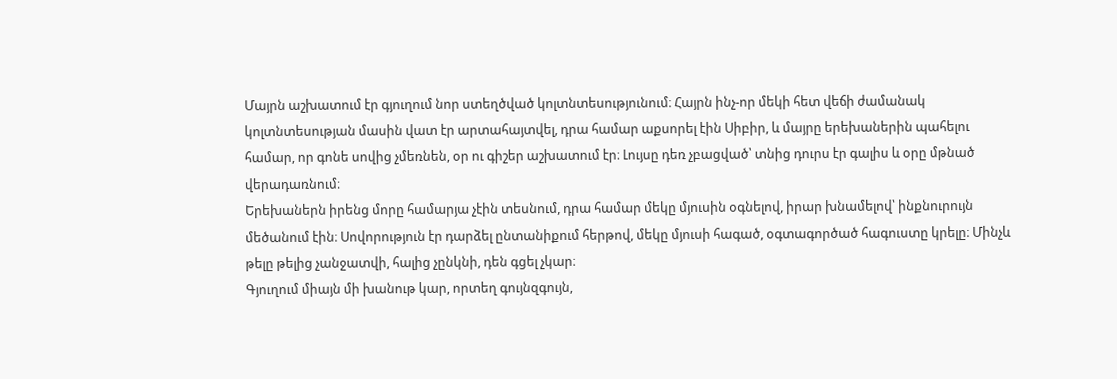Մայրն աշխատում էր գյուղում նոր ստեղծված կոլտնտեսությունում։ Հայրն ինչ-որ մեկի հետ վեճի ժամանակ կոլտնտեսության մասին վատ էր արտահայտվել, դրա համար աքսորել էին Սիբիր, և մայրը երեխաներին պահելու համար, որ գոնե սովից չմեռնեն, օր ու գիշեր աշխատում էր։ Լույսը դեռ չբացված՝ տնից դուրս էր գալիս և օրը մթնած վերադառնում։
Երեխաներն իրենց մորը համարյա չէին տեսնում, դրա համար մեկը մյուսին օգնելով, իրար խնամելով՝ ինքնուրույն մեծանում էին։ Սովորություն էր դարձել ընտանիքում հերթով, մեկը մյուսի հագած, օգտագործած հագուստը կրելը։ Մինչև թելը թելից չանջատվի, հալից չընկնի, դեն գցել չկար։
Գյուղում միայն մի խանութ կար, որտեղ գույնզգույն,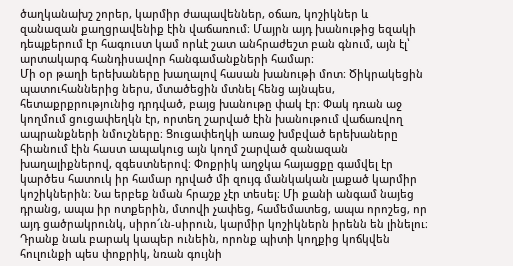ծաղկանախշ շորեր, կարմիր ժապավեններ, օճառ, կոշիկներ և զանազան քաղցրավենիք էին վաճառում։ Մայրն այդ խանութից եզակի դեպքերում էր հագուստ կամ որևէ շատ անհրաժեշտ բան գնում, այն էլ՝ արտակարգ հանդիսավոր հանգամանքների համար։
Մի օր թաղի երեխաները խաղալով հասան խանութի մոտ։ Ծիկրակեցին պատուհաններից ներս, մտածեցին մտնել հենց այնպես, հետաքրքրությունից դրդված, բայց խանութը փակ էր։ Փակ դռան աջ կողմում ցուցափեղկն էր, որտեղ շարված էին խանութում վաճառվող ապրանքների նմուշները։ Ցուցափեղկի առաջ խմբված երեխաները հիանում էին հաստ ապակուց այն կողմ շարված զանազան խաղալիքներով, զգեստներով։ Փոքրիկ աղջկա հայացքը գամվել էր կարծես հատուկ իր համար դրված մի զույգ մանկական լաքած կարմիր կոշիկներին։ Նա երբեք նման հրաշք չէր տեսել։ Մի քանի անգամ նայեց դրանց, ապա իր ոտքերին, մտովի չափեց, համեմատեց, ապա որոշեց, որ այդ ցածրակրունկ, սիրո՜ւն-սիրուն, կարմիր կոշիկներն իրենն են լինելու։ Դրանք նաև բարակ կապեր ունեին, որոնք պիտի կողքից կոճկվեն հուլունքի պես փոքրիկ, նռան գույնի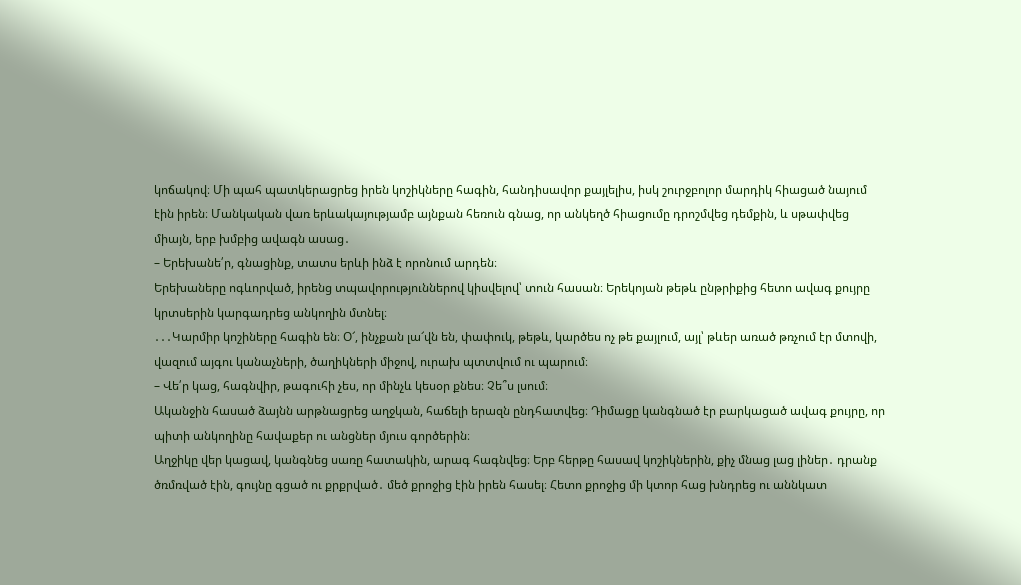կոճակով։ Մի պահ պատկերացրեց իրեն կոշիկները հագին, հանդիսավոր քայլելիս, իսկ շուրջբոլոր մարդիկ հիացած նայում էին իրեն։ Մանկական վառ երևակայությամբ այնքան հեռուն գնաց, որ անկեղծ հիացումը դրոշմվեց դեմքին, և սթափվեց միայն, երբ խմբից ավագն ասաց․
– Երեխանե՛ր, գնացինք, տատս երևի ինձ է որոնում արդեն։
Երեխաները ոգևորված, իրենց տպավորություններով կիսվելով՝ տուն հասան։ Երեկոյան թեթև ընթրիքից հետո ավագ քույրը կրտսերին կարգադրեց անկողին մտնել։
․․․Կարմիր կոշիները հագին են։ Օ՜, ինչքան լա՜վն են, փափուկ, թեթև, կարծես ոչ թե քայլում, այլ՝ թևեր առած թռչում էր մտովի, վազում այգու կանաչների, ծաղիկների միջով, ուրախ պտտվում ու պարում։
– Վե՛ր կաց, հագնվիր, թագուհի չես, որ մինչև կեսօր քնես։ Չե՞ս լսում։
Ականջին հասած ձայնն արթնացրեց աղջկան, հաճելի երազն ընդհատվեց։ Դիմացը կանգնած էր բարկացած ավագ քույրը, որ պիտի անկողինը հավաքեր ու անցներ մյուս գործերին։
Աղջիկը վեր կացավ, կանգնեց սառը հատակին, արագ հագնվեց։ Երբ հերթը հասավ կոշիկներին, քիչ մնաց լաց լիներ․ դրանք ծռմռված էին, գույնը գցած ու քրքրված․ մեծ քրոջից էին իրեն հասել։ Հետո քրոջից մի կտոր հաց խնդրեց ու աննկատ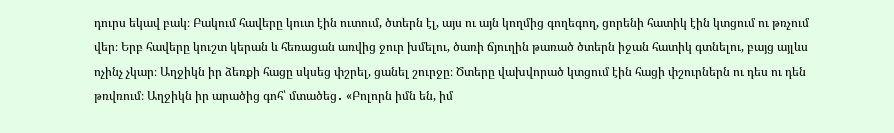դուրս եկավ բակ։ Բակում հավերը կուտ էին ուտում, ծտերն էլ, այս ու այն կողմից գողեգող, ցորենի հատիկ էին կտցում ու թռչում վեր։ Երբ հավերը կուշտ կերան և հեռացան առվից ջուր խմելու, ծառի ճյուղին թառած ծտերն իջան հատիկ գտնելու, բայց այլևս ոչինչ չկար։ Աղջիկն իր ձեռքի հացը սկսեց փշրել, ցանել շուրջը։ Ծտերը վախվորած կտցում էին հացի փշուրներն ու դես ու դեն թռվռում։ Աղջիկն իր արածից գոհ՝ մտածեց․ «Բոլորն իմն են, իմ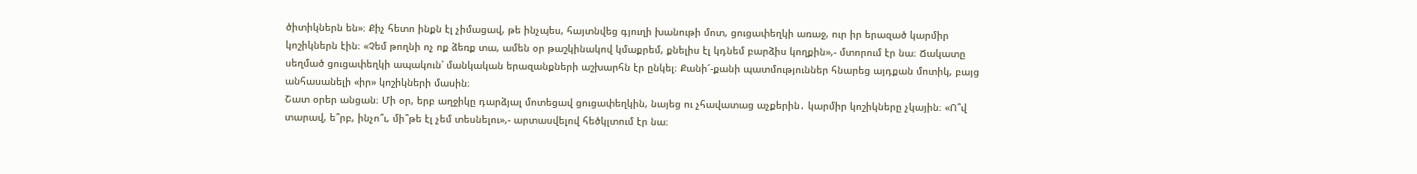ծիտիկներն են»։ Քիչ հետո ինքն էլ չիմացավ, թե ինչպես, հայտնվեց գյուղի խանութի մոտ, ցուցափեղկի առաջ, ուր իր երազած կարմիր կոշիկներն էին։ «Չեմ թողնի ոչ ոք ձեռք տա, ամեն օր թաշկինակով կմաքրեմ, քնելիս էլ կդնեմ բարձիս կողքին»,- մտորում էր նա։ Ճակատը սեղմած ցուցափեղկի ապակուն՝ մանկական երազանքների աշխարհն էր ընկել։ Քանի՜-քանի պատմություններ հնարեց այդքան մոտիկ, բայց անհասանելի «իր» կոշիկների մասին։
Շատ օրեր անցան։ Մի օր, երբ աղջիկը դարձյալ մոտեցավ ցուցափեղկին, նայեց ու չհավատաց աչքերին․ կարմիր կոշիկները չկային։ «Ո՞վ տարավ, ե՞րբ, ինչո՞ւ, մի՞թե էլ չեմ տեսնելու»,- արտասվելով հեծկլտում էր նա։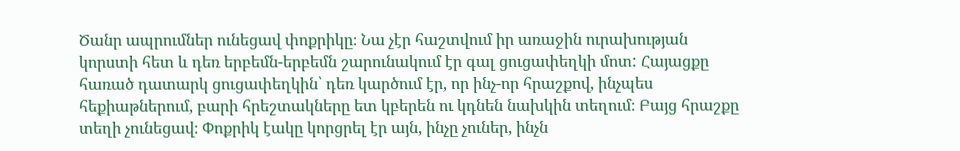Ծանր ապրումներ ունեցավ փոքրիկը։ Նա չէր հաշտվում իր առաջին ուրախության կորստի հետ և դեռ երբեմն-երբեմն շարունակում էր գալ ցուցափեղկի մոտ: Հայացքը հառած դատարկ ցուցափեղկին՝ դեռ կարծում էր, որ ինչ-որ հրաշքով, ինչպես հեքիաթներում, բարի հրեշտակները ետ կբերեն ու կդնեն նախկին տեղում։ Բայց հրաշքը տեղի չունեցավ։ Փոքրիկ էակը կորցրել էր այն, ինչը չուներ, ինչն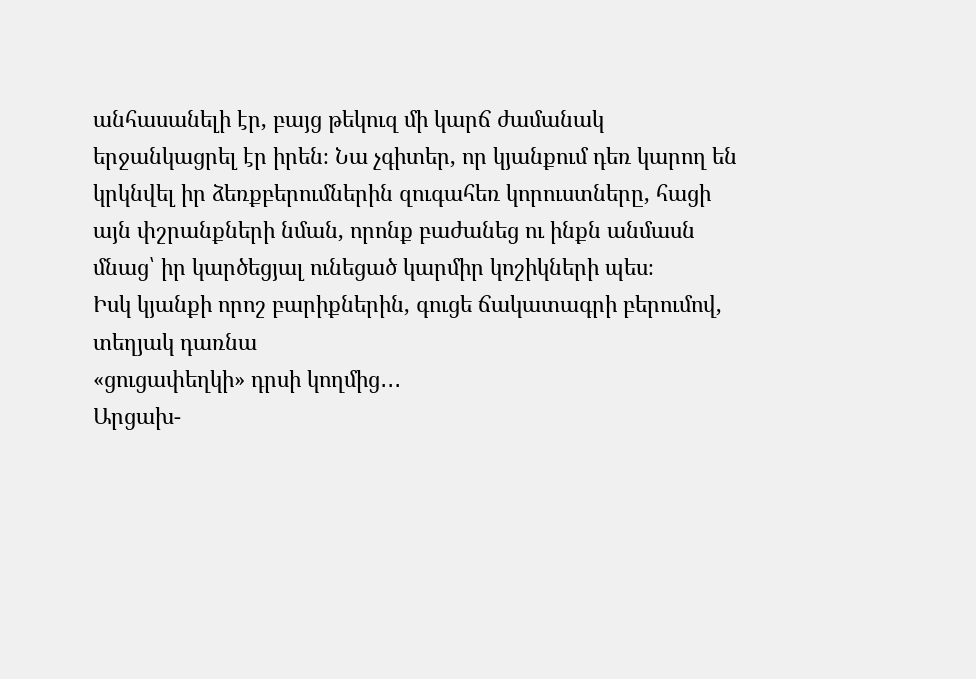անհասանելի էր, բայց թեկուզ մի կարճ ժամանակ երջանկացրել էր իրեն։ Նա չգիտեր, որ կյանքում դեռ կարող են կրկնվել իր ձեռքբերումներին զուգահեռ կորուստները, հացի այն փշրանքների նման, որոնք բաժանեց ու ինքն անմասն մնաց՝ իր կարծեցյալ ունեցած կարմիր կոշիկների պես։
Իսկ կյանքի որոշ բարիքներին, գուցե ճակատագրի բերումով, տեղյակ դառնա
«ցուցափեղկի» դրսի կողմից․․․
Արցախ-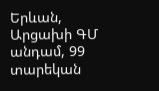Երևան, Արցախի ԳՄ անդամ, 99 տարեկան